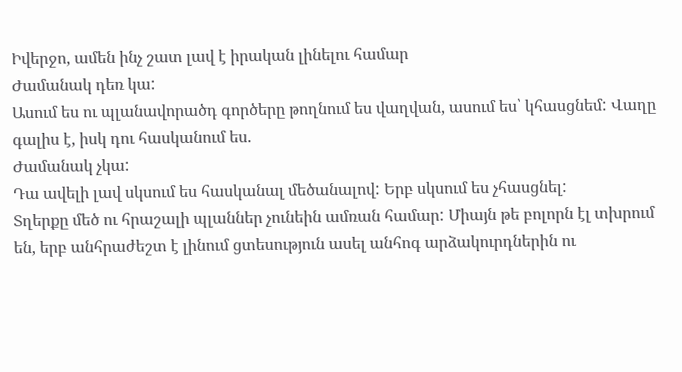Իվերջո, ամեն ինչ շատ լավ է իրական լինելու համար
Ժամանակ դեռ կա:
Ասում ես ու պլանավորածդ գործերը թողնում ես վաղվան, ասում ես՝ կհասցնեմ: Վաղը գալիս է, իսկ դու հասկանում ես.
Ժամանակ չկա:
Դա ավելի լավ սկսում ես հասկանալ մեծանալով: Երբ սկսում ես չհասցնել:
Տղերքը մեծ ու հրաշալի պլաններ չունեին ամռան համար: Միայն թե բոլորն էլ տխրում են, երբ անհրաժեշտ է լինում ցտեսություն ասել անհոգ արձակուրդներին ու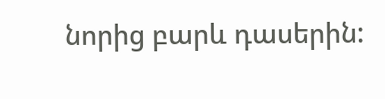նորից բարև դասերին: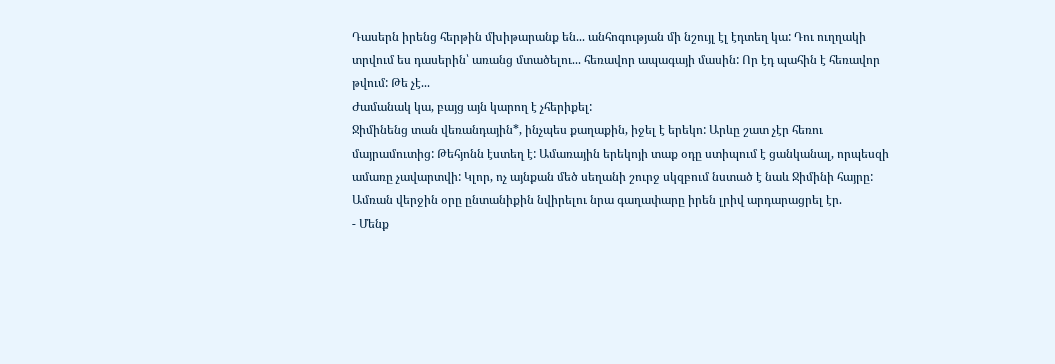Դասերն իրենց հերթին մխիթարանք են... անհոգության մի նշույլ էլ էդտեղ կա: Դու ուղղակի տրվում ես դասերին՝ առանց մտածելու... հեռավոր ապագայի մասին: Որ էդ պահին է հեռավոր թվում: Թե չէ...
Ժամանակ կա, բայց այն կարող է չհերիքել:
Ջիմինենց տան վեռանդային*, ինչպես քաղաքին, իջել է երեկո: Արևը շատ չէր հեռու մայրամուտից: Թեհյոնն էստեղ է: Ամառային երեկոյի տաք օդը ստիպում է ցանկանալ, որպեսզի ամառը չավարտվի: Կլոր, ոչ այնքան մեծ սեղանի շուրջ սկզբում նստած է նաև Ջիմինի հայրը: Ամռան վերջին օրը ընտանիքին նվիրելու նրա գաղափարը իրեն լրիվ արդարացրել էր.
- Մենք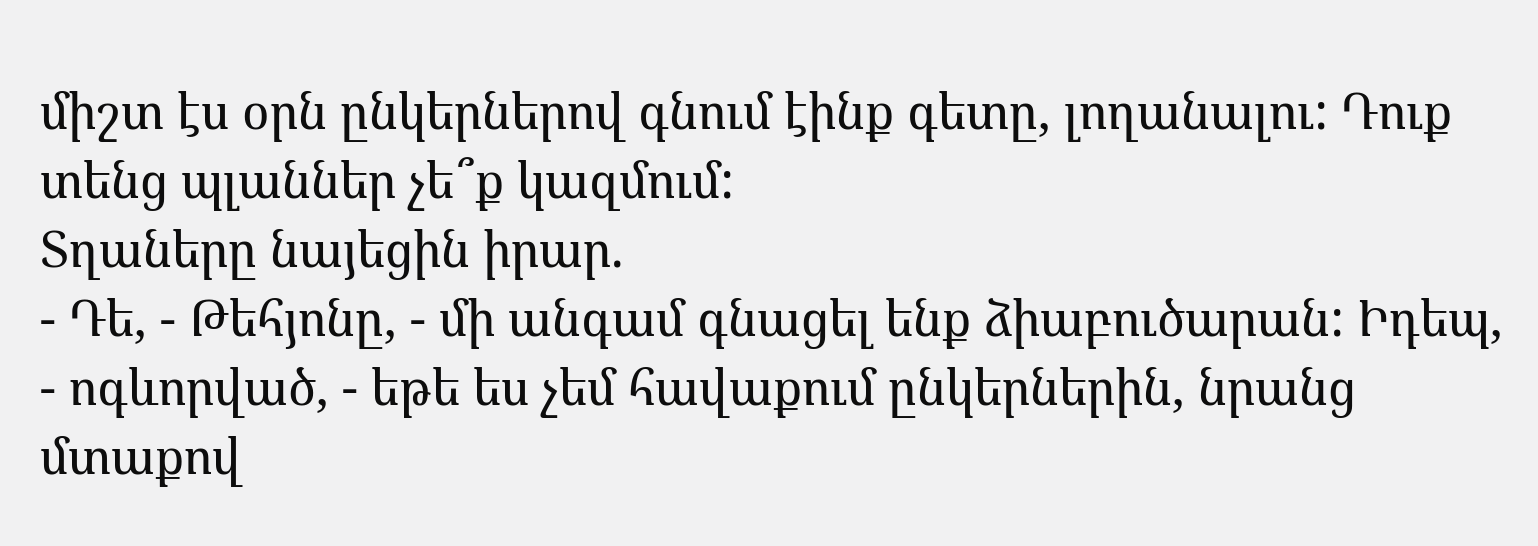միշտ էս օրն ընկերներով գնում էինք գետը, լողանալու: Դուք տենց պլաններ չե՞ք կազմում:
Տղաները նայեցին իրար.
- Դե, - Թեհյոնը, - մի անգամ գնացել ենք ձիաբուծարան: Իդեպ, - ոգևորված, - եթե ես չեմ հավաքում ընկերներին, նրանց մտաքով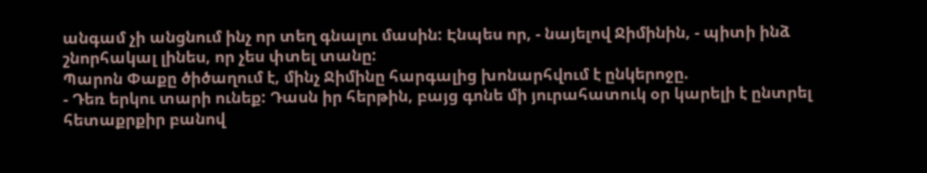անգամ չի անցնում ինչ որ տեղ գնալու մասին: Էնպես որ, - նայելով Ջիմինին, - պիտի ինձ շնորհակալ լինես, որ չես փտել տանը:
Պարոն Փաքը ծիծաղում է, մինչ Ջիմինը հարգալից խոնարհվում է ընկերոջը.
- Դեռ երկու տարի ունեք: Դասն իր հերթին, բայց գոնե մի յուրահատուկ օր կարելի է ընտրել հետաքրքիր բանով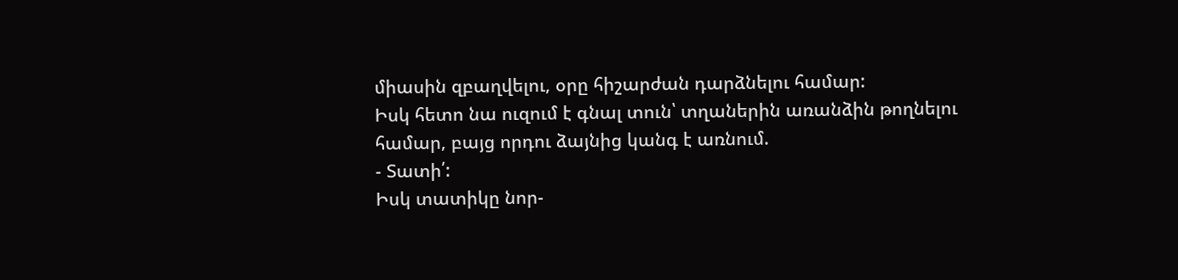միասին զբաղվելու, օրը հիշարժան դարձնելու համար:
Իսկ հետո նա ուզում է գնալ տուն՝ տղաներին առանձին թողնելու համար, բայց որդու ձայնից կանգ է առնում.
- Տատի՛:
Իսկ տատիկը նոր-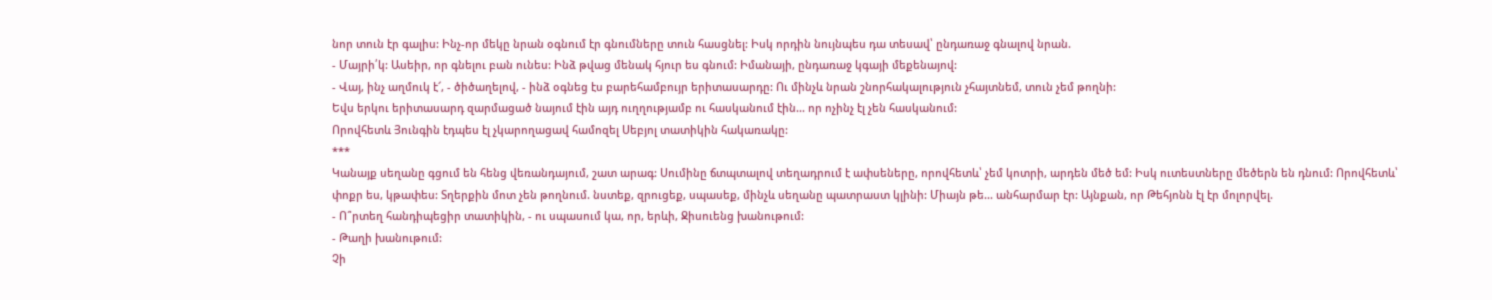նոր տուն էր գալիս: Ինչ-որ մեկը նրան օգնում էր գնումները տուն հասցնել: Իսկ որդին նույնպես դա տեսավ՝ ընդառաջ գնալով նրան.
- Մայրի՛կ: Ասեիր, որ գնելու բան ունես: Ինձ թվաց մենակ հյուր ես գնում: Իմանայի, ընդառաջ կգայի մեքենայով:
- Վայ, ինչ աղմուկ է՜, - ծիծաղելով, - ինձ օգնեց էս բարեհամբույր երիտասարդը: Ու մինչև նրան շնորհակալություն չհայտնեմ, տուն չեմ թողնի:
Եվս երկու երիտասարդ զարմացած նայում էին այդ ուղղությամբ ու հասկանում էին... որ ոչինչ էլ չեն հասկանում:
Որովհետև Յունգին էդպես էլ չկարողացավ համոզել Սեբյոլ տատիկին հակառակը:
***
Կանայք սեղանը գցում են հենց վեռանդայում, շատ արագ: Սումինը ճտպտալով տեղադրում է ափսեները, որովհետև՝ չեմ կոտրի, արդեն մեծ եմ: Իսկ ուտեստները մեծերն են դնում: Որովհետև՝ փոքր ես, կթափես: Տղերքին մոտ չեն թողնում. նստեք, զրուցեք, սպասեք, մինչև սեղանը պատրաստ կլինի: Միայն թե... անհարմար էր: Այնքան, որ Թեհյոնն էլ էր մոլորվել.
- Ո՞րտեղ հանդիպեցիր տատիկին, - ու սպասում կա, որ, երևի, Ջիսուենց խանութում:
- Թաղի խանութում:
Չի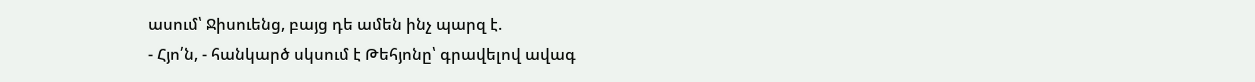ասում՝ Ջիսուենց, բայց դե ամեն ինչ պարզ է.
- Հյո՛ն, - հանկարծ սկսում է Թեհյոնը՝ գրավելով ավագ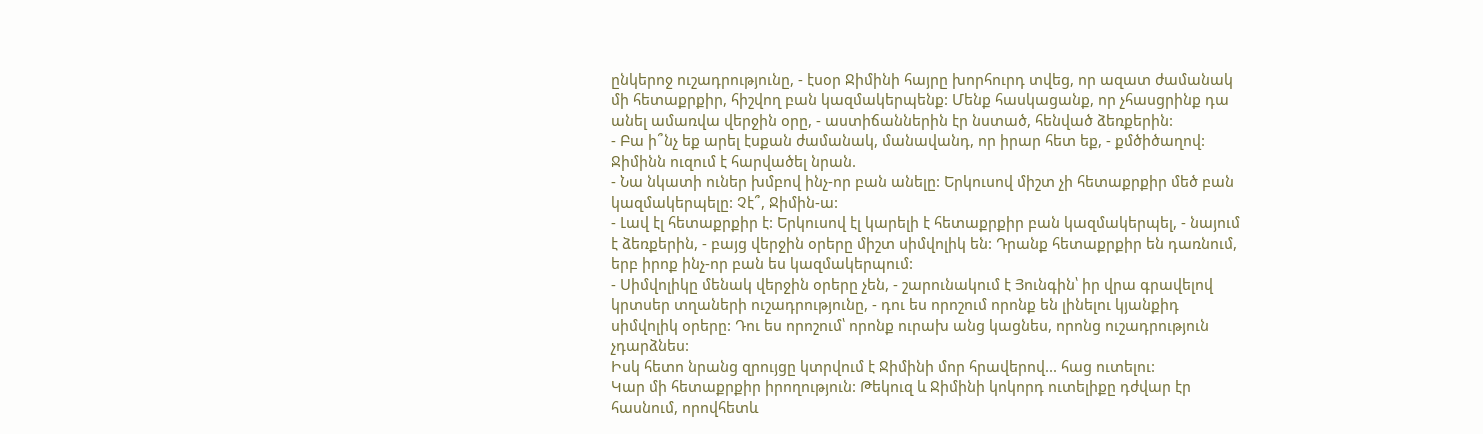ընկերոջ ուշադրությունը, - էսօր Ջիմինի հայրը խորհուրդ տվեց, որ ազատ ժամանակ մի հետաքրքիր, հիշվող բան կազմակերպենք: Մենք հասկացանք, որ չհասցրինք դա անել ամառվա վերջին օրը, - աստիճաններին էր նստած, հենված ձեռքերին:
- Բա ի՞նչ եք արել էսքան ժամանակ, մանավանդ, որ իրար հետ եք, - քմծիծաղով:
Ջիմինն ուզում է հարվածել նրան.
- Նա նկատի ուներ խմբով ինչ-որ բան անելը: Երկուսով միշտ չի հետաքրքիր մեծ բան կազմակերպելը: Չէ՞, Ջիմին-ա:
- Լավ էլ հետաքրքիր է: Երկուսով էլ կարելի է հետաքրքիր բան կազմակերպել, - նայում է ձեռքերին, - բայց վերջին օրերը միշտ սիմվոլիկ են: Դրանք հետաքրքիր են դառնում, երբ իրոք ինչ-որ բան ես կազմակերպում:
- Սիմվոլիկը մենակ վերջին օրերը չեն, - շարունակում է Յունգին՝ իր վրա գրավելով կրտսեր տղաների ուշադրությունը, - դու ես որոշում որոնք են լինելու կյանքիդ սիմվոլիկ օրերը: Դու ես որոշում՝ որոնք ուրախ անց կացնես, որոնց ուշադրություն չդարձնես:
Իսկ հետո նրանց զրույցը կտրվում է Ջիմինի մոր հրավերով... հաց ուտելու:
Կար մի հետաքրքիր իրողություն: Թեկուզ և Ջիմինի կոկորդ ուտելիքը դժվար էր հասնում, որովհետև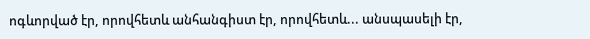ոգևորված էր, որովհետև անհանգիստ էր, որովհետև... անսպասելի էր,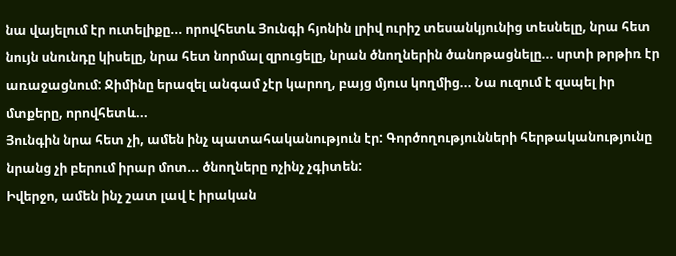նա վայելում էր ուտելիքը... որովհետև Յունգի հյոնին լրիվ ուրիշ տեսանկյունից տեսնելը, նրա հետ նույն սնունդը կիսելը, նրա հետ նորմալ զրուցելը, նրան ծնողներին ծանոթացնելը... սրտի թրթիռ էր առաջացնում: Ջիմինը երազել անգամ չէր կարող, բայց մյուս կողմից... Նա ուզում է զսպել իր մտքերը, որովհետև...
Յունգին նրա հետ չի, ամեն ինչ պատահականություն էր: Գործողությունների հերթականությունը նրանց չի բերում իրար մոտ... ծնողները ոչինչ չգիտեն:
Իվերջո, ամեն ինչ շատ լավ է իրական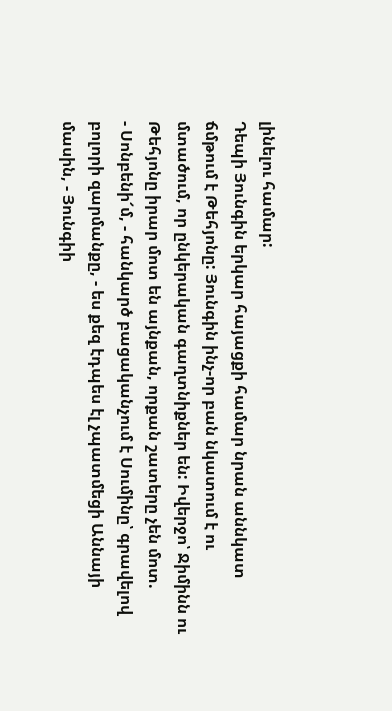լինելու համար:
Դեպի Յունգին երկար հայացքի համար նրան աննկատ ճմթում է Թեհյոնը: Յունգին ինչ-որ բան նկատում է ու մտածում, որ ընկերական գաղտնիքներ են: Իվերջո՝ Ջիմինն ու Թեհյոնը իրար մոտ են այնքան, որքան շատերը չեն մոտ.
- Սոնբենի՜մ, - հանկարծ բացականչում է Սումինը՝ գրավելով բոլորի զարմանքը, - ես քեզ էդպես էլ չպատմեցի Աննայի մասին, - Յունգիի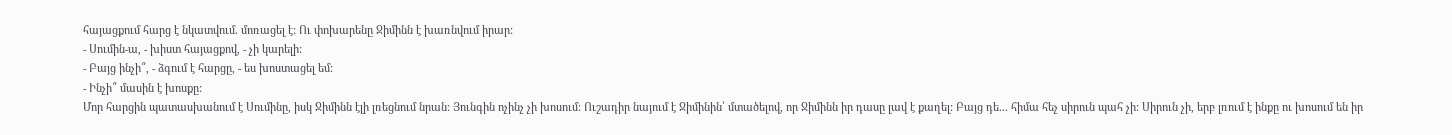հայացքում հարց է նկատվում. մոռացել է: Ու փոխարենը Ջիմինն է խառնվում իրար:
- Սումին-ա, - խիստ հայացքով, - չի կարելի:
- Բայց ինչի՞, - ձգում է հարցը, - ես խոստացել եմ:
- Ինչի՞ մասին է խոսքը:
Մոր հարցին պատասխանում է Սումինը, իսկ Ջիմինն էլի լռեցնում նրան: Յունգին ոչինչ չի խոսում: Ուշադիր նայում է Ջիմինին՝ մտածելով, որ Ջիմինն իր դասը լավ է քաղել: Բայց դե... հիմա հեչ սիրուն պահ չի: Սիրուն չի, երբ լռում է ինքը ու խոսում են իր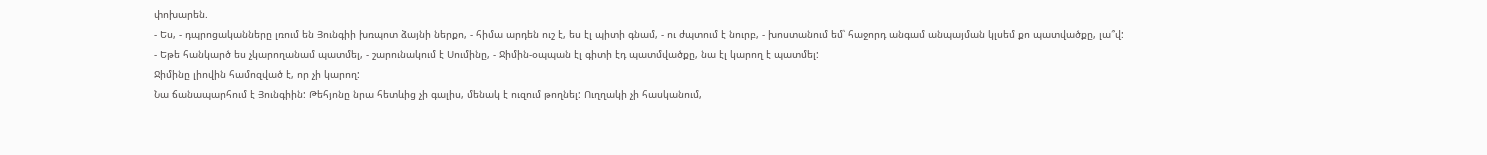փոխարեն.
- Ես, - դպրոցականները լռում են Յունգիի խռպոտ ձայնի ներքո, - հիմա արդեն ուշ է, ես էլ պիտի գնամ, - ու ժպտում է նուրբ, - խոստանում եմ՝ հաջորդ անգամ անպայման կլսեմ քո պատվածքը, լա՞վ:
- Եթե հանկարծ ես չկարողանամ պատմել, - շարունակում է Սումինը, - Ջիմին-օպպան էլ գիտի էդ պատմվածքը, նա էլ կարող է պատմել:
Ջիմինը լիովին համոզված է, որ չի կարող:
Նա ճանապարհում է Յունգիին: Թեհյոնը նրա հետևից չի գալիս, մենակ է ուզում թողնել: Ուղղակի չի հասկանում,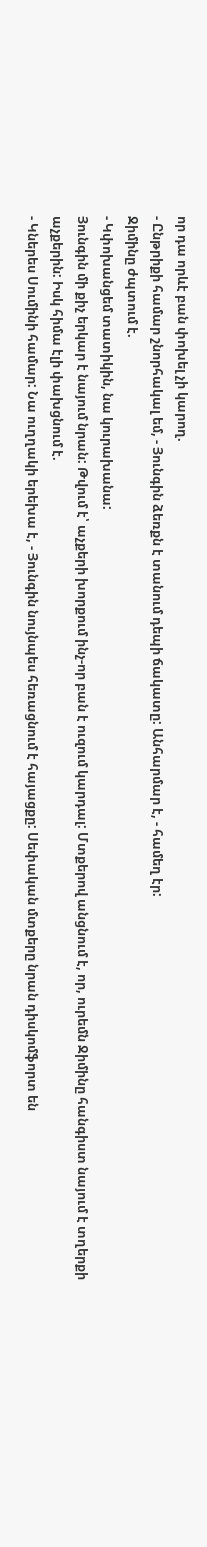որ դա որևէ բան փոխել չի կարող.
- Ընթրիքի համար շնորհակալ եմ, - Յունգին ձեռքն է տանում դեպի ճակատը: Անհարմար է, - համեղ էր:
Ջիմինը ժպտում է.
- Կփոխանցեմ տատիկին, նա կուրախանա:
Յունգին մի քիչ երկար է նայում նրան: Թվում է՝ աչքերի խորքում ինչ-որ բան է ուզում կարդալ: Մտքերով անցնում է, որ, ուրեմն Ջիմինը հանգիստ նայում է տղերքի աչքերին: Իսկ հիմա էլի փախցնում է.
- Կներես Սումինի համար: Նա ուղղակի երեխա է, - Յունգին նույնպես հեռացնում է հայացքը: Սեփական մտքերը նրան դիսկոմֆորտ են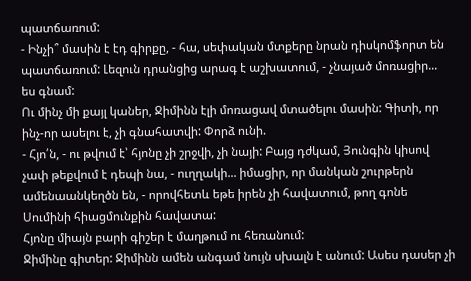պատճառում:
- Ինչի՞ մասին է էդ գիրքը, - հա, սեփական մտքերը նրան դիսկոմֆորտ են պատճառում: Լեզուն դրանցից արագ է աշխատում, - չնայած մոռացիր... ես գնամ:
Ու մինչ մի քայլ կաներ, Ջիմինն էլի մոռացավ մտածելու մասին: Գիտի, որ ինչ-որ ասելու է, չի գնահատվի: Փորձ ունի.
- Հյո՛ն, - ու թվում է՝ հյոնը չի շրջվի, չի նայի: Բայց դժկամ, Յունգին կիսով չափ թեքվում է դեպի նա, - ուղղակի... իմացիր, որ մանկան շուրթերն ամենաանկեղծն են, - որովհետև եթե իրեն չի հավատում, թող գոնե Սումինի հիացմունքին հավատա:
Հյոնը միայն բարի գիշեր է մաղթում ու հեռանում:
Ջիմինը գիտեր: Ջիմինն ամեն անգամ նույն սխալն է անում: Ասես դասեր չի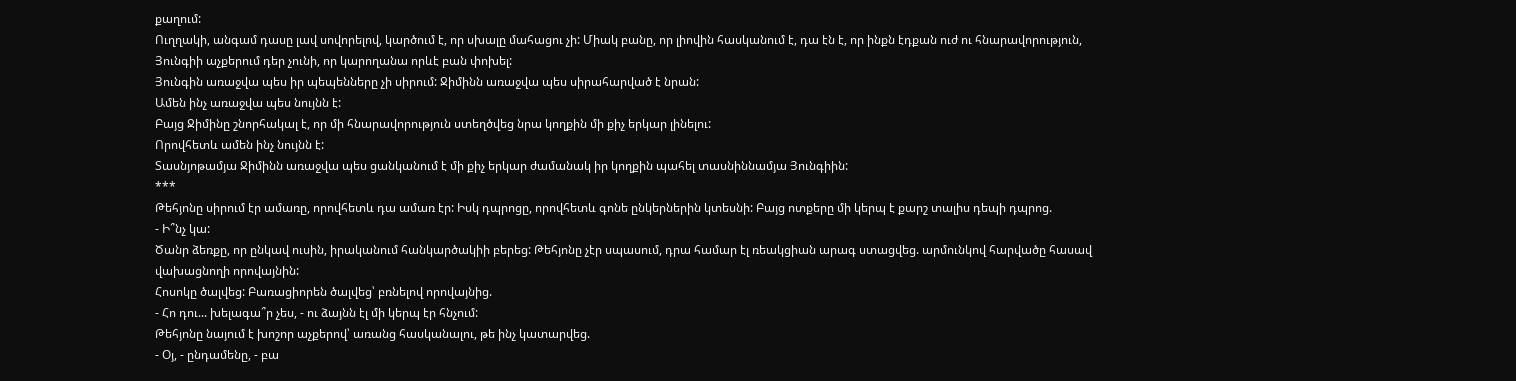քաղում:
Ուղղակի, անգամ դասը լավ սովորելով, կարծում է, որ սխալը մահացու չի: Միակ բանը, որ լիովին հասկանում է, դա էն է, որ ինքն էդքան ուժ ու հնարավորություն, Յունգիի աչքերում դեր չունի, որ կարողանա որևէ բան փոխել:
Յունգին առաջվա պես իր պեպենները չի սիրում: Ջիմինն առաջվա պես սիրահարված է նրան:
Ամեն ինչ առաջվա պես նույնն է:
Բայց Ջիմինը շնորհակալ է, որ մի հնարավորություն ստեղծվեց նրա կողքին մի քիչ երկար լինելու:
Որովհետև ամեն ինչ նույնն է:
Տասնյոթամյա Ջիմինն առաջվա պես ցանկանում է մի քիչ երկար ժամանակ իր կողքին պահել տասնիննամյա Յունգիին:
***
Թեհյոնը սիրում էր ամառը, որովհետև դա ամառ էր: Իսկ դպրոցը, որովհետև գոնե ընկերներին կտեսնի: Բայց ոտքերը մի կերպ է քարշ տալիս դեպի դպրոց.
- Ի՞նչ կա:
Ծանր ձեռքը, որ ընկավ ուսին, իրականում հանկարծակիի բերեց: Թեհյոնը չէր սպասում, դրա համար էլ ռեակցիան արագ ստացվեց. արմունկով հարվածը հասավ վախացնողի որովայնին:
Հոսոկը ծալվեց: Բառացիորեն ծալվեց՝ բռնելով որովայնից.
- Հո դու... խելագա՞ր չես, - ու ձայնն էլ մի կերպ էր հնչում:
Թեհյոնը նայում է խոշոր աչքերով՝ առանց հասկանալու, թե ինչ կատարվեց.
- Օյ, - ընդամենը, - բա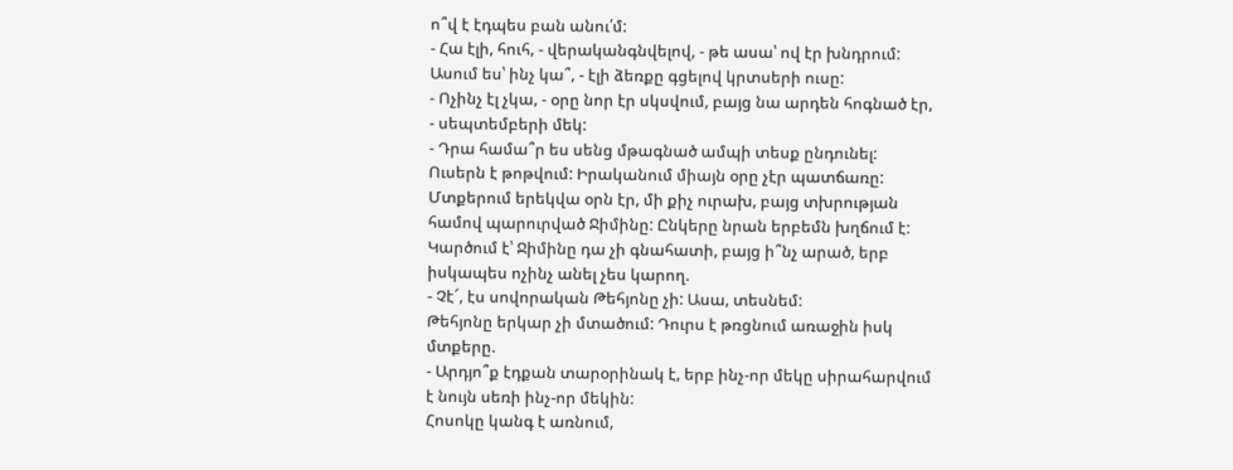ո՞վ է էդպես բան անու՛մ:
- Հա էլի, հուհ, - վերականգնվելով, - թե ասա՝ ով էր խնդրում: Ասում ես՝ ինչ կա՞, - էլի ձեռքը գցելով կրտսերի ուսը:
- Ոչինչ էլ չկա, - օրը նոր էր սկսվում, բայց նա արդեն հոգնած էր, - սեպտեմբերի մեկ:
- Դրա համա՞ր ես սենց մթագնած ամպի տեսք ընդունել:
Ուսերն է թոթվում: Իրականում միայն օրը չէր պատճառը: Մտքերում երեկվա օրն էր, մի քիչ ուրախ, բայց տխրության համով պարուրված Ջիմինը: Ընկերը նրան երբեմն խղճում է: Կարծում է՝ Ջիմինը դա չի գնահատի, բայց ի՞նչ արած, երբ իսկապես ոչինչ անել չես կարող.
- Չէ՜, էս սովորական Թեհյոնը չի: Ասա, տեսնեմ:
Թեհյոնը երկար չի մտածում: Դուրս է թռցնում առաջին իսկ մտքերը.
- Արդյո՞ք էդքան տարօրինակ է, երբ ինչ-որ մեկը սիրահարվում է նույն սեռի ինչ-որ մեկին:
Հոսոկը կանգ է առնում,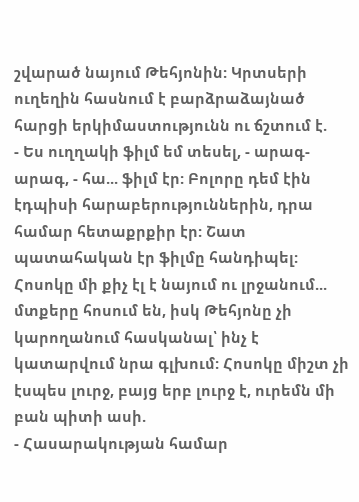շվարած նայում Թեհյոնին: Կրտսերի ուղեղին հասնում է բարձրաձայնած հարցի երկիմաստությունն ու ճշտում է.
- Ես ուղղակի ֆիլմ եմ տեսել, - արագ-արագ, - հա... ֆիլմ էր: Բոլորը դեմ էին էդպիսի հարաբերություններին, դրա համար հետաքրքիր էր: Շատ պատահական էր ֆիլմը հանդիպել:
Հոսոկը մի քիչ էլ է նայում ու լրջանում... մտքերը հոսում են, իսկ Թեհյոնը չի կարողանում հասկանալ՝ ինչ է կատարվում նրա գլխում: Հոսոկը միշտ չի էսպես լուրջ, բայց երբ լուրջ է, ուրեմն մի բան պիտի ասի.
- Հասարակության համար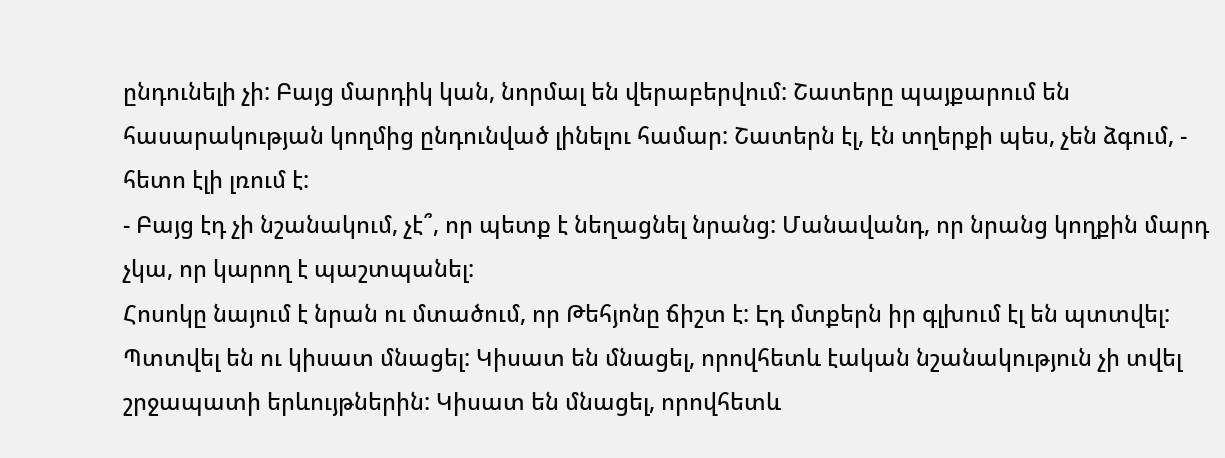ընդունելի չի: Բայց մարդիկ կան, նորմալ են վերաբերվում: Շատերը պայքարում են հասարակության կողմից ընդունված լինելու համար: Շատերն էլ, էն տղերքի պես, չեն ձգում, - հետո էլի լռում է:
- Բայց էդ չի նշանակում, չէ՞, որ պետք է նեղացնել նրանց: Մանավանդ, որ նրանց կողքին մարդ չկա, որ կարող է պաշտպանել:
Հոսոկը նայում է նրան ու մտածում, որ Թեհյոնը ճիշտ է: Էդ մտքերն իր գլխում էլ են պտտվել: Պտտվել են ու կիսատ մնացել: Կիսատ են մնացել, որովհետև էական նշանակություն չի տվել շրջապատի երևույթներին: Կիսատ են մնացել, որովհետև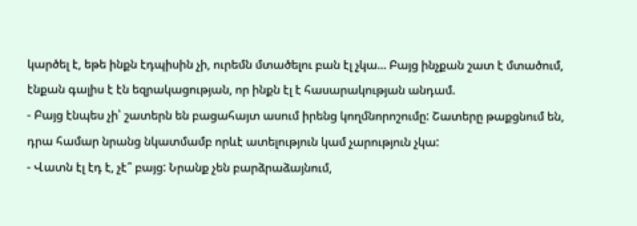կարծել է, եթե ինքն էդպիսին չի, ուրեմն մտածելու բան էլ չկա... Բայց ինչքան շատ է մտածում, էնքան գալիս է էն եզրակացության, որ ինքն էլ է հասարակության անդամ.
- Բայց էնպես չի՝ շատերն են բացահայտ ասում իրենց կողմնորոշումը: Շատերը թաքցնում են, դրա համար նրանց նկատմամբ որևէ ատելություն կամ չարություն չկա:
- Վատն էլ էդ է, չէ՞ բայց: Նրանք չեն բարձրաձայնում,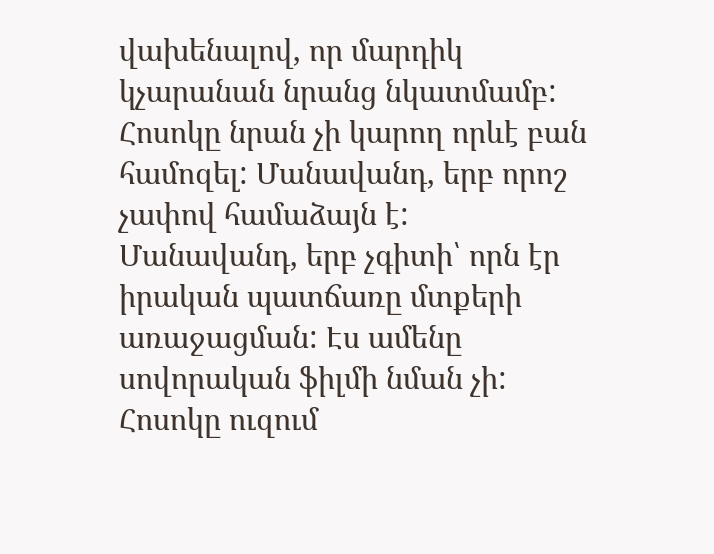վախենալով, որ մարդիկ կչարանան նրանց նկատմամբ:
Հոսոկը նրան չի կարող որևէ բան համոզել: Մանավանդ, երբ որոշ չափով համաձայն է: Մանավանդ, երբ չգիտի՝ որն էր իրական պատճառը մտքերի առաջացման: Էս ամենը սովորական ֆիլմի նման չի: Հոսոկը ուզում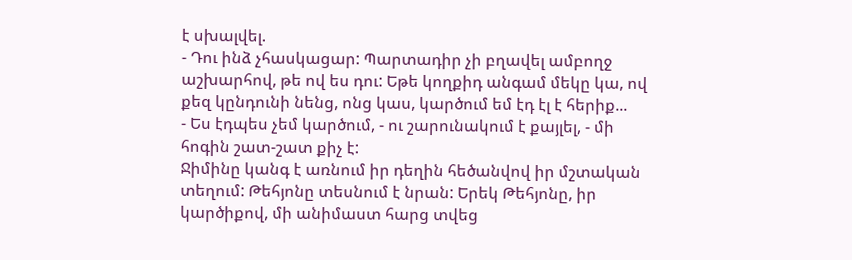է սխալվել.
- Դու ինձ չհասկացար: Պարտադիր չի բղավել ամբողջ աշխարհով, թե ով ես դու: Եթե կողքիդ անգամ մեկը կա, ով քեզ կընդունի նենց, ոնց կաս, կարծում եմ էդ էլ է հերիք...
- Ես էդպես չեմ կարծում, - ու շարունակում է քայլել, - մի հոգին շատ-շատ քիչ է:
Ջիմինը կանգ է առնում իր դեղին հեծանվով իր մշտական տեղում: Թեհյոնը տեսնում է նրան: Երեկ Թեհյոնը, իր կարծիքով, մի անիմաստ հարց տվեց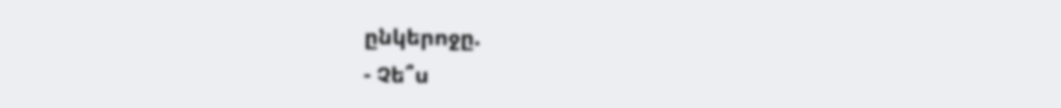ընկերոջը.
- Չե՞ս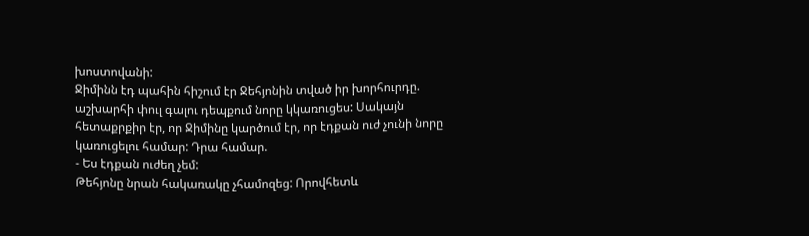խոստովանի:
Ջիմինն էդ պահին հիշում էր Ջեհյոնին տված իր խորհուրդը. աշխարհի փուլ գալու դեպքում նորը կկառուցես: Սակայն հետաքրքիր էր, որ Ջիմինը կարծում էր, որ էդքան ուժ չունի նորը կառուցելու համար: Դրա համար.
- Ես էդքան ուժեղ չեմ:
Թեհյոնը նրան հակառակը չհամոզեց: Որովհետև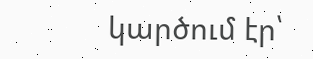կարծում էր՝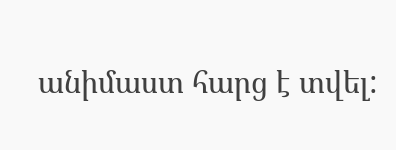անիմաստ հարց է տվել: